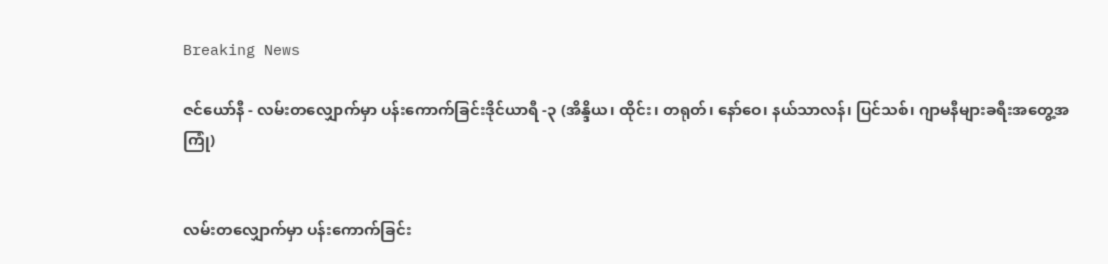Breaking News

ဇင်ယော်နီ - လမ်းတလျှောက်မှာ ပန်းကောက်ခြင်းဒိုင်ယာရီ -၃ (အိန္ဒိယ၊ ထိုင်း၊ တရုတ်၊ နော်ဝေ၊ နယ်သာလန်၊ ပြင်သစ်၊ ဂျာမနီများခရီးအတွေ့အကြုံ)


လမ်းတလျှောက်မှာ ပန်းကောက်ခြင်း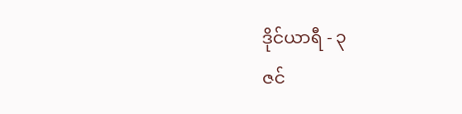ဒိုင်ယာရီ - ၃
ဇင်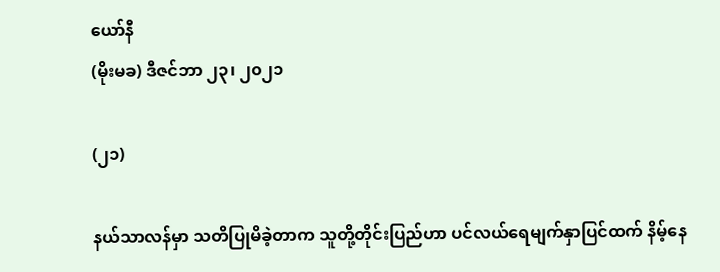ယော်နီ
(မိုးမခ) ဒီဇင်ဘာ ၂၃၊ ၂၀၂၁

(၂၁)

နယ်သာလန်မှာ သတိပြုမိခဲ့တာက သူတို့တိုင်းပြည်ဟာ ပင်လယ်ရေမျက်နှာပြင်ထက် နိမ့်နေ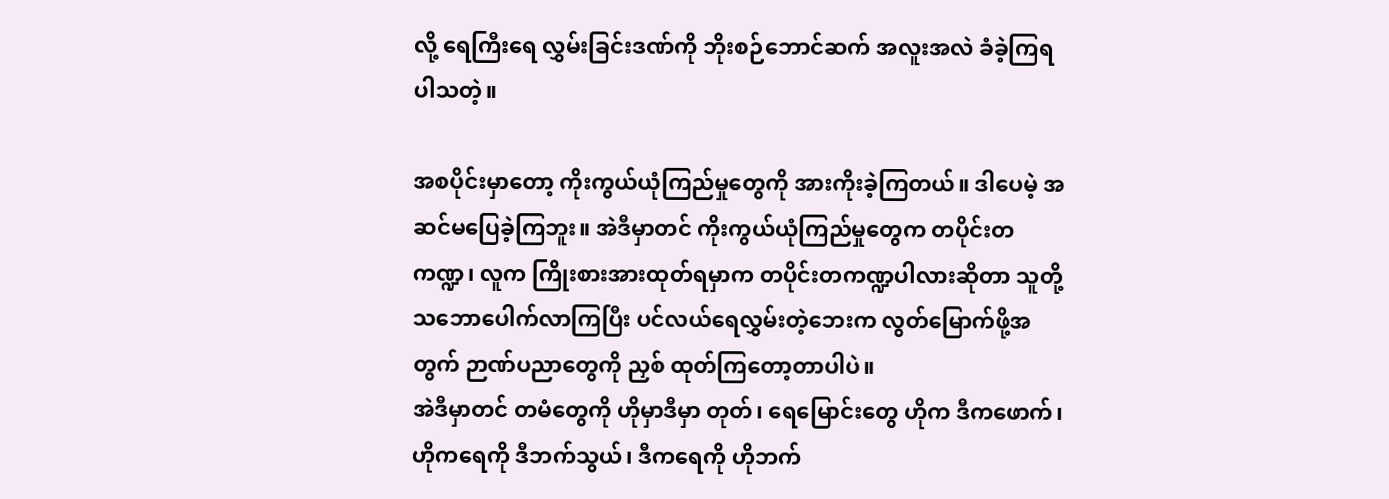လို့ ရေကြီးရေ လွှမ်းခြင်းဒဏ်ကို ဘိုးစဉ်ဘောင်ဆက် အလူးအလဲ ခံခဲ့ကြရပါသတဲ့။

အစပိုင်းမှာတော့ ကိုးကွယ်ယုံကြည်မှုတွေကို အားကိုးခဲ့ကြတယ်။ ဒါပေမဲ့ အဆင်မပြေခဲ့ကြဘူး။ အဲဒီမှာတင် ကိုးကွယ်ယုံကြည်မှုတွေက တပိုင်းတကဏ္ဍ၊ လူက ကြိုးစားအားထုတ်ရမှာက တပိုင်းတကဏ္ဍပါလားဆိုတာ သူတို့ သဘောပေါက်လာကြပြီး ပင်လယ်ရေလွှမ်းတဲ့ဘေးက လွတ်မြောက်ဖို့အတွက် ဉာဏ်ပညာတွေကို ညှစ် ထုတ်ကြတော့တာပါပဲ။
အဲဒီမှာတင် တမံတွေကို ဟိုမှာဒီမှာ တုတ်၊ ရေမြောင်းတွေ ဟိုက ဒီကဖောက်၊ ဟိုကရေကို ဒီဘက်သွယ်၊ ဒီကရေကို ဟိုဘက်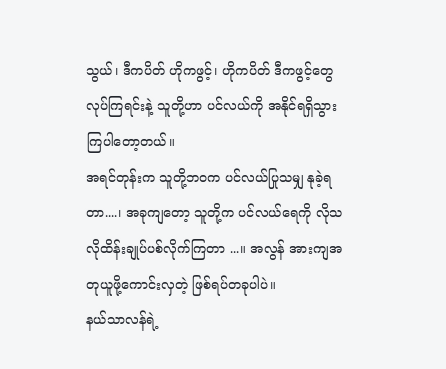သွယ်၊ ဒီကပိတ် ဟိုကဖွင့်၊ ဟိုကပိတ် ဒီကဖွင့်တွေလုပ်ကြရင်းနဲ့ သူတို့ဟာ ပင်လယ်ကို အနိုင်ရရှိသွားကြပါတော့တယ်။
အရင်တုန်းက သူတို့ဘဝက ပင်လယ်ပြုသမျှ နုခဲ့ရတာ....၊ အခုကျတော့ သူတို့က ပင်လယ်ရေကို လိုသလိုထိန်းချုပ်ပစ်လိုက်ကြတာ ...။ အလွန် အားကျအတုယူဖို့ကောင်းလှတဲ့ ဖြစ်ရပ်တခုပါပဲ။
နယ်သာလန်ရဲ့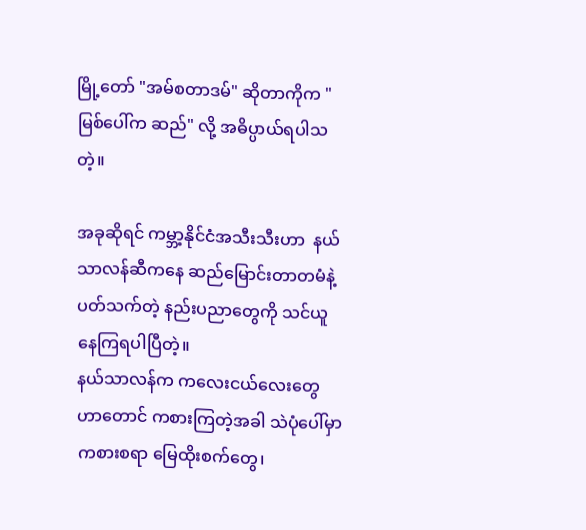မြို့တော် "အမ်စတာဒမ်" ဆိုတာကိုက "မြစ်ပေါ်က ဆည်" လို့ အဓိပ္ပာယ်ရပါသတဲ့။

အခုဆိုရင် ကမ္ဘာ့နိုင်ငံအသီးသီးဟာ  နယ်သာလန်ဆီကနေ ဆည်မြောင်းတာတမံနဲ့ပတ်သက်တဲ့ နည်းပညာတွေကို သင်ယူနေကြရပါပြီတဲ့။
နယ်သာလန်က ကလေးငယ်လေးတွေဟာတောင် ကစားကြတဲ့အခါ သဲပုံပေါ်မှာကစားစရာ မြေထိုးစက်တွေ၊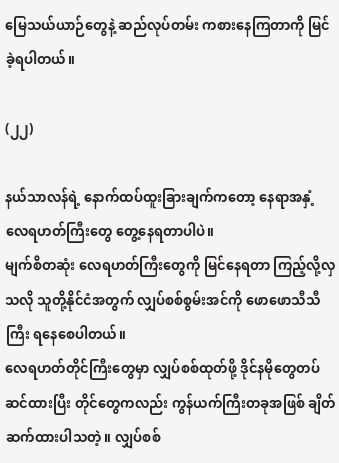မြေသယ်ယာဉ်တွေနဲ့ ဆည်လုပ်တမ်း ကစားနေကြတာကို မြင်ခဲ့ရပါတယ်။

(၂၂)

နယ်သာလန်ရဲ့ နောက်ထပ်ထူးခြားချက်ကတော့ နေရာအနှံ့ လေရဟတ်ကြီးတွေ တွေ့နေရတာပါပဲ။
မျက်စိတဆုံး လေရဟတ်ကြီးတွေကို မြင်နေရတာ ကြည့်လို့လှသလို သူတို့နိုင်ငံအတွက် လျှပ်စစ်စွမ်းအင်ကို ဖောဖောသီသီကြီး ရနေစေပါတယ်။
လေရဟတ်တိုင်ကြီးတွေမှာ လျှပ်စစ်ထုတ်ဖို့ ဒိုင်နမိုတွေတပ်ဆင်ထားပြီး တိုင်တွေကလည်း ကွန်ယက်ကြီးတခုအဖြစ် ချိတ်ဆက်ထားပါသတဲ့။ လျှပ်စစ်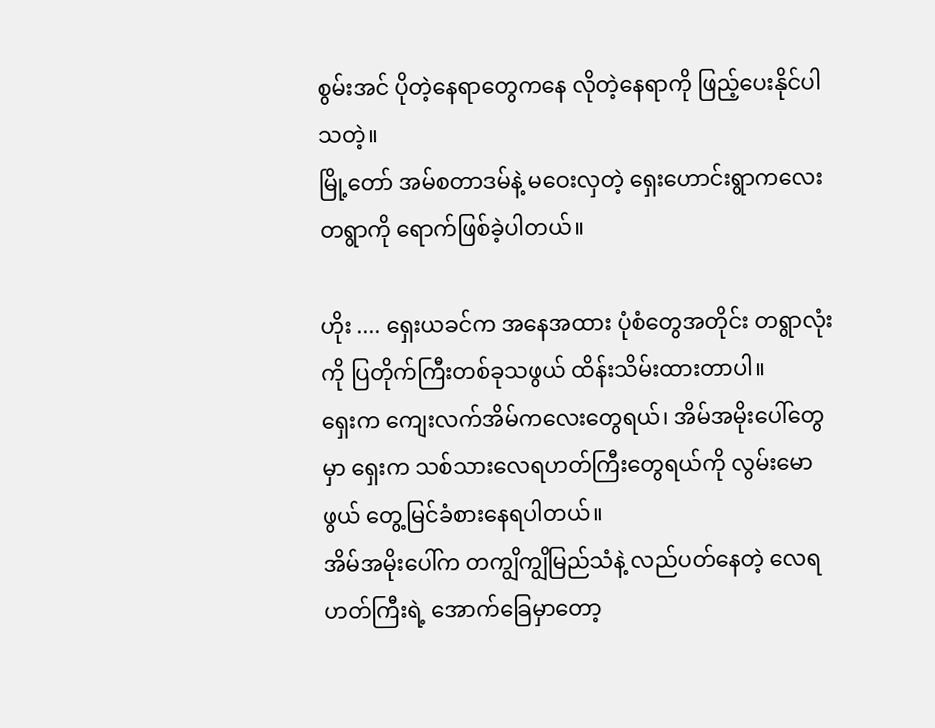စွမ်းအင် ပိုတဲ့နေရာတွေကနေ လိုတဲ့နေရာကို ဖြည့်ပေးနိုင်ပါသတဲ့။
မြို့တော် အမ်စတာဒမ်နဲ့ မဝေးလှတဲ့ ရှေးဟောင်းရွာကလေးတရွာကို ရောက်ဖြစ်ခဲ့ပါတယ်။

ဟိုး .... ရှေးယခင်က အနေအထား ပုံစံတွေအတိုင်း တရွာလုံးကို ပြတိုက်ကြီးတစ်ခုသဖွယ် ထိန်းသိမ်းထားတာပါ။
ရှေးက ကျေးလက်အိမ်ကလေးတွေရယ်၊ အိမ်အမိုးပေါ်တွေမှာ ရှေးက သစ်သားလေရဟတ်ကြီးတွေရယ်ကို လွမ်းမောဖွယ် တွေ့မြင်ခံစားနေရပါတယ်။
အိမ်အမိုးပေါ်က တကျွိကျွိမြည်သံနဲ့ လည်ပတ်နေတဲ့ လေရဟတ်ကြီးရဲ့ အောက်ခြေမှာတော့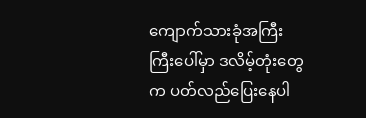ကျောက်သားခုံအကြီးကြီးပေါ်မှာ ဒလိမ့်တုံးတွေက ပတ်လည်ပြေးနေပါ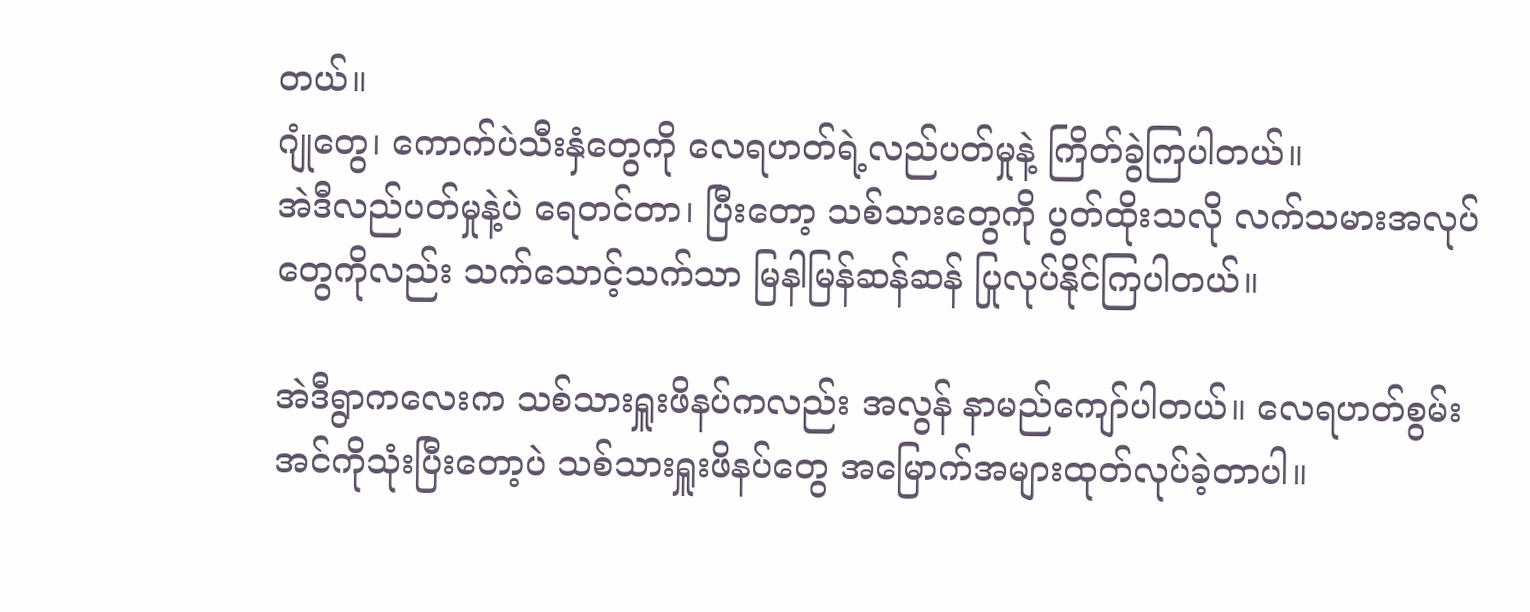တယ်။
ဂျုံတွေ၊ ကောက်ပဲသီးနှံတွေကို လေရဟတ်ရဲ့လည်ပတ်မှုနဲ့ ကြိတ်ခွဲကြပါတယ်။
အဲဒီလည်ပတ်မှုနဲ့ပဲ ရေတင်တာ၊ ပြီးတော့ သစ်သားတွေကို ပွတ်ထိုးသလို လက်သမားအလုပ်တွေကိုလည်း သက်သောင့်သက်သာ မြနါမြန်ဆန်ဆန် ပြုလုပ်နိုင်ကြပါတယ်။

အဲဒီရွာကလေးက သစ်သားရှူးဖိနပ်ကလည်း အလွန် နာမည်ကျော်ပါတယ်။ လေရဟတ်စွမ်းအင်ကိုသုံးပြီးတော့ပဲ သစ်သားရှူးဖိနပ်တွေ အမြောက်အများထုတ်လုပ်ခဲ့တာပါ။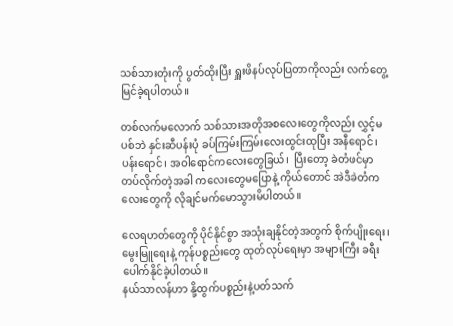သစ်သားတုံးကို ပွတ်ထိုးပြီး ရှူးဖိနပ်လုပ်ပြတာကိုလည်း လက်တွေ့မြင်ခဲ့ရပါတယ်။

တစ်လက်မလောက် သစ်သားအတိုအစလေးတွေကိုလည်း လွှင့်မပစ်ဘဲ နှင်းဆီပန်းပုံ ခပ်ကြမ်းကြမ်းလေးထွင်းထုပြီး အနီရောင်၊ ပန်းရောင်၊ အဝါရောင်ကလေးတွေခြယ်၊  ပြီးတော့ ခဲတံဖင်မှာတပ်လိုက်တဲ့အခါ ကလေးတွေမပြောနဲ့ ကိုယ်တောင် အဲဒီခဲတံကလေးတွေကို လိုချင်မက်မောသွားမိပါတယ်။

လေရဟတ်တွေကို ပိုင်နိုင်စွာ အသုံးချနိုင်တဲ့အတွက် စိုက်ပျိုးရေး၊ မွေးမြူရေးနဲ့ ကုန်ပစ္စည်းတွေ ထုတ်လုပ်ရေးမှာ အများကြီး ခရီးပေါက်နိုင်ခဲ့ပါတယ်။
နယ်သာလန်ဟာ နို့ထွက်ပစ္စည်းနဲ့ပတ်သက်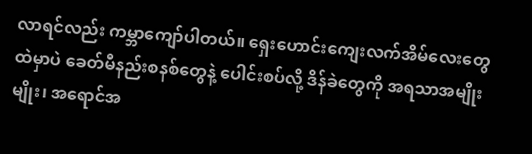လာရင်လည်း ကမ္ဘာကျော်ပါတယ်။ ရှေးဟောင်းကျေးလက်အိမ်လေးတွေထဲမှာပဲ ခေတ်မီနည်းစနစ်တွေနဲ့ ပေါင်းစပ်လို့ ဒိန်ခဲတွေကို အရသာအမျိုးမျိုး၊ အရောင်အ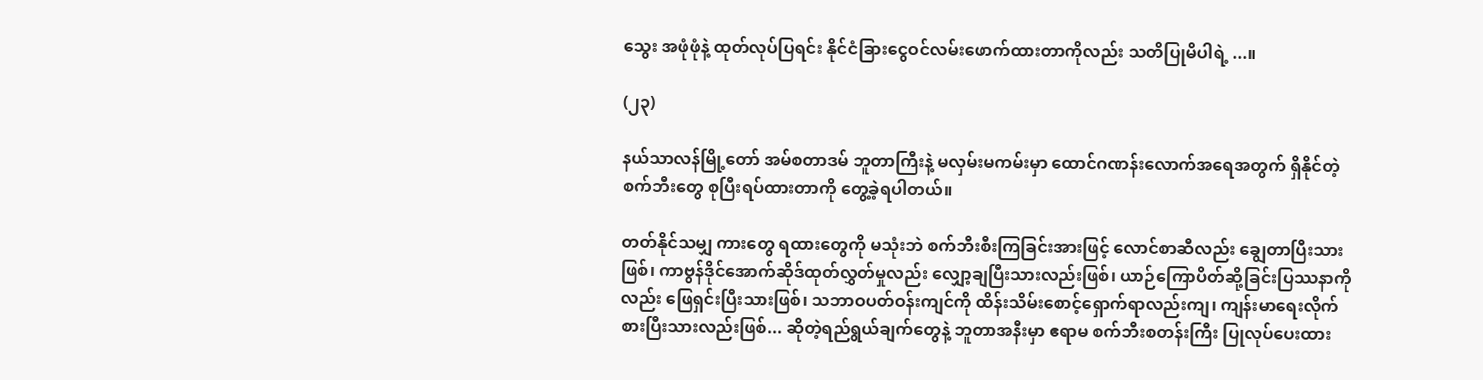သွေး အဖုံဖုံနဲ့ ထုတ်လုပ်ပြရင်း နိုင်ငံခြားငွေဝင်လမ်းဖောက်ထားတာကိုလည်း သတိပြုမိပါရဲ့ ...။

(၂၃)

နယ်သာလန်မြို့တော် အမ်စတာဒမ် ဘူတာကြီးနဲ့ မလှမ်းမကမ်းမှာ ထောင်ဂဏန်းလောက်အရေအတွက် ရှိနိုင်တဲ့ စက်ဘီးတွေ စုပြီးရပ်ထားတာကို တွေ့ခဲ့ရပါတယ်။

တတ်နိုင်သမျှ ကားတွေ ရထားတွေကို မသုံးဘဲ စက်ဘီးစီးကြခြင်းအားဖြင့် လောင်စာဆီလည်း ချွေတာပြီးသားဖြစ်၊ ကာဗွန်ဒိုင်အောက်ဆိုဒ်ထုတ်လွှတ်မှုလည်း လျှော့ချပြီးသားလည်းဖြစ်၊ ယာဉ်ကြောပိတ်ဆို့ခြင်းပြဿနာကိုလည်း ဖြေရှင်းပြီးသားဖြစ်၊ သဘာဝပတ်ဝန်းကျင်ကို ထိန်းသိမ်းစောင့်ရှောက်ရာလည်းကျ၊ ကျန်းမာရေးလိုက် စားပြီးသားလည်းဖြစ်... ဆိုတဲ့ရည်ရွယ်ချက်တွေနဲ့ ဘူတာအနီးမှာ ဧရာမ စက်ဘီးစတန်းကြီး ပြုလုပ်ပေးထား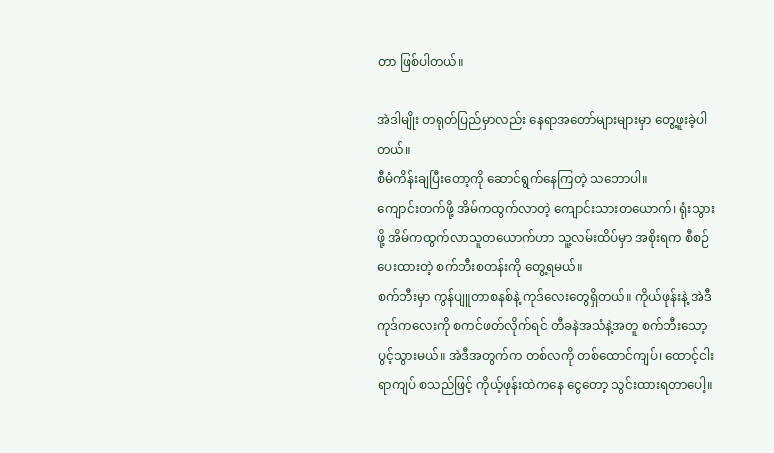တာ ဖြစ်ပါတယ်။

အဲဒါမျိုး တရုတ်ပြည်မှာလည်း နေရာအတော်များများမှာ တွေ့ဖူးခဲ့ပါတယ်။
စီမံကိန်းချပြီးတော့ကို ဆောင်ရွက်နေကြတဲ့ သဘောပါ။
ကျောင်းတက်ဖို့ အိမ်ကထွက်လာတဲ့ ကျောင်းသားတယောက်၊ ရုံးသွားဖို့ အိမ်ကထွက်လာသူတယောက်ဟာ သူ့လမ်းထိပ်မှာ အစိုးရက စီစဉ်ပေးထားတဲ့ စက်ဘီးစတန်းကို တွေ့ရမယ်။
စက်ဘီးမှာ ကွန်ပျူတာစနစ်နဲ့ ကုဒ်လေးတွေရှိတယ်။ ကိုယ်ဖုန်းနဲ့ အဲဒီကုဒ်ကလေးကို စကင်ဖတ်လိုက်ရင် တီခနဲအသံနဲ့အတူ စက်ဘီးသော့ ပွင့်သွားမယ်။ အဲဒီအတွက်က တစ်လကို တစ်ထောင်ကျပ်၊ ‌ထောင့်ငါးရာကျပ် စသည်ဖြင့် ကိုယ့်ဖုန်းထဲကနေ ငွေတော့ သွင်းထားရတာပေါ့။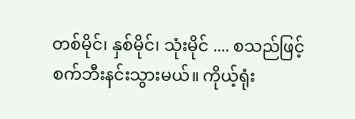တစ်မိုင်၊ နှစ်မိုင်၊ သုံးမိုင် .... စသည်ဖြင့် စက်ဘီးနင်းသွားမယ်။ ကိုယ့်ရုံး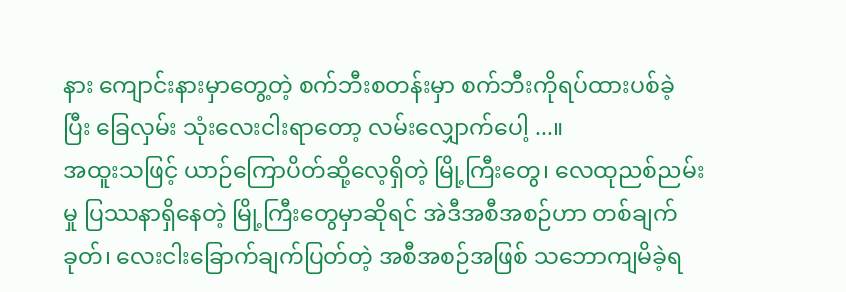နား ကျောင်းနားမှာတွေ့တဲ့ စက်ဘီးစတန်းမှာ စက်ဘီးကိုရပ်ထားပစ်ခဲ့ပြီး ‌ခြေလှမ်း သုံးလေးငါးရာတော့ လမ်းလျှောက်ပေါ့ ...။
အထူးသဖြင့် ယာဉ်ကြောပိတ်ဆို့လေ့ရှိတဲ့ မြို့ကြီးတွေ၊ လေထုညစ်ညမ်းမှု ပြဿနာရှိနေတဲ့ မြို့ကြီးတွေမှာဆိုရင် အဲဒီအစီအစဉ်ဟာ တစ်ချက်ခုတ်၊ လေးငါးခြောက်ချက်ပြတ်တဲ့ အစီအစဉ်အဖြစ် သဘောကျမိခဲ့ရ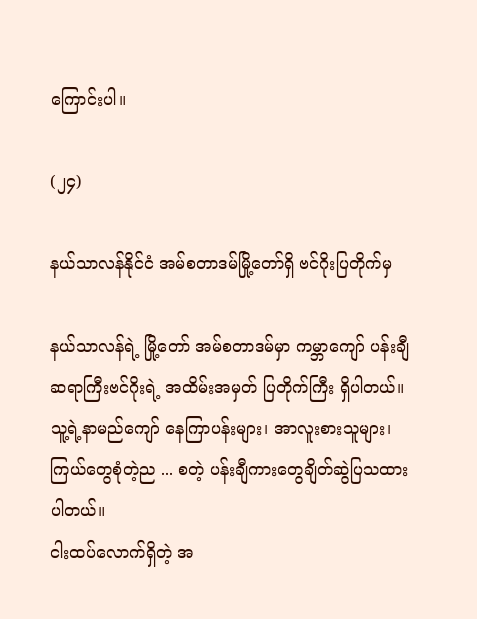ကြောင်းပါ။

(၂၄)

နယ်သာလန်နိုင်ငံ အမ်စတာဒမ်မြို့တော်ရှိ ဗင်ဂိုးပြတိုက်မှ

နယ်သာလန်ရဲ့ မြို့တော် အမ်စတာဒမ်မှာ ကမ္ဘာကျော် ပန်းချီဆရာကြီးဗင်ဂိုးရဲ့ အထိမ်းအမှတ် ပြတိုက်ကြီး ရှိပါတယ်။
သူ့ရဲ့နာမည်ကျော် နေကြာပန်းများ၊ အာလူးစားသူများ၊ ကြယ်တွေစုံတဲ့ည ... စတဲ့ ပန်းချီကားတွေချိတ်ဆွဲပြသထားပါတယ်။
ငါးထပ်လောက်ရှိတဲ့ အ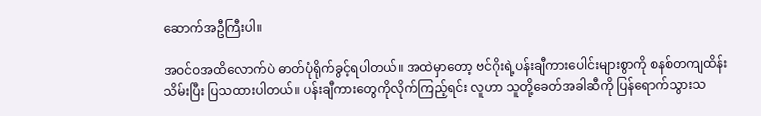ဆောက်အဦကြီးပါ။

အဝင်ဝအထိလောက်ပဲ ဓာတ်ပုံရိုက်ခွင့်ရပါတယ်။ အထဲမှာတော့ ဗင်ဂိုးရဲ့ပန်းချီကားပေါင်းများစွာကို စနစ်တကျထိန်းသိမ်းပြီး ပြသထားပါတယ်။ ပန်းချီကားတွေကိုလိုက်ကြည့်ရင်း လူဟာ သူတို့ခေတ်အခါဆီကို ပြန်ရောက်သွားသ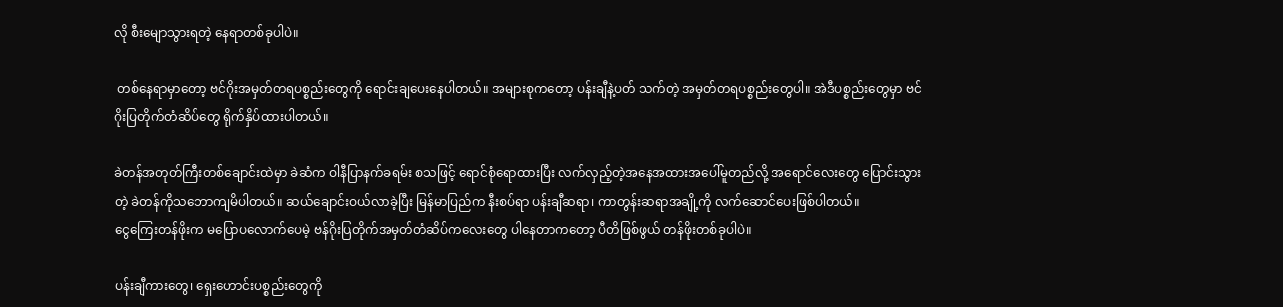လို စီးမျောသွားရတဲ့ နေရာတစ်ခုပါပဲ။

 တစ်နေရာမှာတော့ ဗင်ဂိုးအမှတ်တရပစ္စည်းတွေကို ရောင်းချပေးနေပါတယ်။ အများစုကတော့ ပန်းချီနဲ့ပတ် သက်တဲ့ အမှတ်တရပစ္စည်းတွေပါ။ အဲဒီပစ္စည်းတွေမှာ ဗင်ဂိုးပြတိုက်တံဆိပ်တွေ ရိုက်နှိပ်ထားပါတယ်။

ခဲတန်အတုတ်ကြီးတစ်ချောင်းထဲမှာ ခဲဆံက ဝါနီပြာနက်ခရမ်း စသဖြင့် ရောင်စုံရောထားပြီး လက်လှည့်တဲ့အနေအထားအပေါ်မူတည်လို့ အရောင်လေးတွေ ပြောင်းသွားတဲ့ ခဲတန်ကိုသဘောကျမိပါတယ်။ ဆယ်ချောင်းဝယ်လာခဲ့ပြီး မြန်မာပြည်က နီးစပ်ရာ ပန်းချီဆရာ၊ ကာတွန်းဆရာအချို့ကို လက်ဆောင်ပေးဖြစ်ပါတယ်။
ငွေကြေးတန်ဖိုးက မပြောပလောက်ပေမဲ့ ဗန်ဂိုးပြတိုက်အမှတ်တံဆိပ်ကလေးတွေ ပါနေတာကတော့ ပီတိဖြစ်ဖွယ် တန်ဖိုးတစ်ခုပါပဲ။

ပန်းချီကားတွေ၊ ရှေးဟောင်းပစ္စည်းတွေကို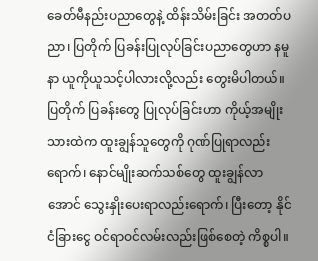ခေတ်မီနည်းပညာတွေနဲ့ ထိန်းသိမ်းခြင်း အတတ်ပညာ၊ ပြတိုက် ပြခန်းပြုလုပ်ခြင်းပညာတွေဟာ နမူနာ ယူကိုယူသင့်ပါလားလို့လည်း တွေးမိပါတယ်။
ပြတိုက် ပြခန်းတွေ ပြုလုပ်ခြင်းဟာ ကိုယ့်အမျိုးသားထဲက ထူးချွန်သူတွေကို ဂုဏ်ပြုရာလည်းရောက်၊ နောင်မျိုးဆက်သစ်တွေ ထူးချွန်လာအောင် သွေးနှိုးပေးရာလည်းရောက်၊ ပြီးတော့ နိုင်ငံခြားငွေ ဝင်ရာဝင်လမ်းလည်းဖြစ်စေတဲ့ ကိစ္စပါ။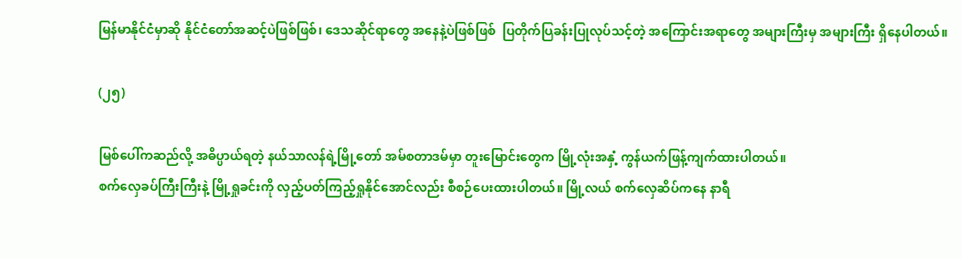မြန်မာနိုင်ငံမှာဆို နိုင်ငံတော်အဆင့်ပဲဖြစ်ဖြစ်၊ ဒေသဆိုင်ရာတွေ အနေနဲ့ပဲဖြစ်ဖြစ်  ပြတိုက်ပြခန်းပြုလုပ်သင့်တဲ့ အကြောင်းအရာတွေ အများကြီးမှ အများကြီး ရှိနေပါတယ်။

(၂၅)

မြစ်ပေါ်ကဆည်လို့ အဓိပ္ပာယ်ရတဲ့ နယ်သာလန်ရဲ့မြို့တော် အမ်စတာဒမ်မှာ တူးမြောင်းတွေက မြို့လုံးအနှံ့ ကွန်ယက်ဖြန့်ကျက်ထားပါတယ်။
စက်လှေခပ်ကြီးကြီးနဲ့ မြို့ရှုခင်းကို လှည့်ပတ်ကြည့်ရှုနိုင်အောင်လည်း စီစဉ်ပေးထားပါတယ်။ မြို့လယ် စက်လှေဆိပ်ကနေ နာရီ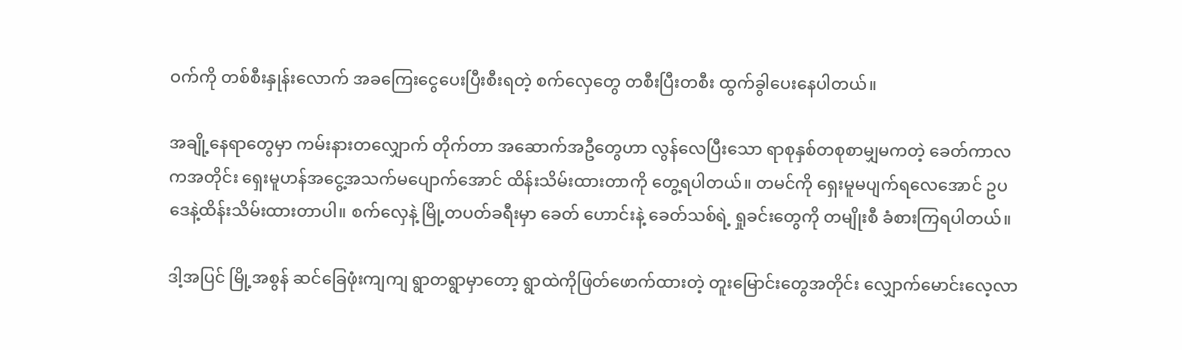ဝက်ကို တစ်စီးနှုန်းလောက် အခကြေးငွေပေးပြီးစီးရတဲ့ စက်လှေတွေ တစီးပြီးတစီး ထွက်ခွါပေးနေပါတယ်။

အချို့နေရာတွေမှာ ကမ်းနားတလျှောက် တိုက်တာ အဆောက်အဦတွေဟာ လွန်လေပြီးသော ရာစုနှစ်တစုစာမျှမကတဲ့ ခေတ်ကာလကအတိုင်း ရှေးမူဟန်အငွေ့အသက်မ‌ပျောက်အောင် ထိန်းသိမ်းထားတာကို တွေ့ရပါတယ်။ တမင်ကို ရှေးမူမပျက်ရလေအောင် ဥပဒေနဲ့ထိန်းသိမ်းထားတာပါ။ စက်လှေနဲ့ မြို့တပတ်ခရီးမှာ ခေတ် ဟောင်းနဲ့ ခေတ်သစ်ရဲ့ ရှုခင်းတွေကို တမျိုးစီ ခံစားကြရပါတယ်။

ဒါ့အပြင် မြို့အစွန် ဆင်ခြေဖုံးကျကျ ရွာတရွာမှာတော့ ရွာထဲကိုဖြတ်ဖောက်ထားတဲ့ တူးမြောင်းတွေအတိုင်း လျှောက်မောင်းလေ့လာ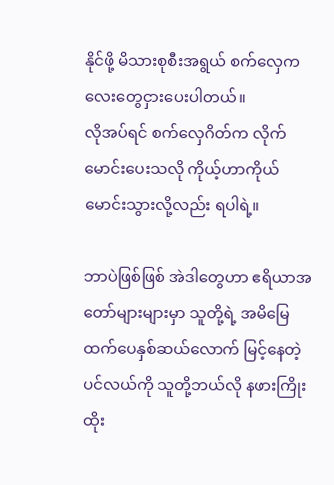နိုင်ဖို့ မိသားစုစီးအရွယ် စက်လှေကလေးတွေငှားပေးပါတယ်။
လိုအပ်ရင် စက်လှေဂိတ်က လိုက်မောင်းပေးသလို ကိုယ့်ဟာကိုယ်မောင်းသွားလို့လည်း ရပါရဲ့။

ဘာပဲဖြစ်ဖြစ် အဲဒါတွေဟာ ဧရိယာအတော်များများမှာ သူတို့ရဲ့ အမိမြေထက်ပေနှစ်ဆယ်လောက် မြင့်နေတဲ့ပင်လယ်ကို သူတို့ဘယ်လို နဖားကြိုးထိုး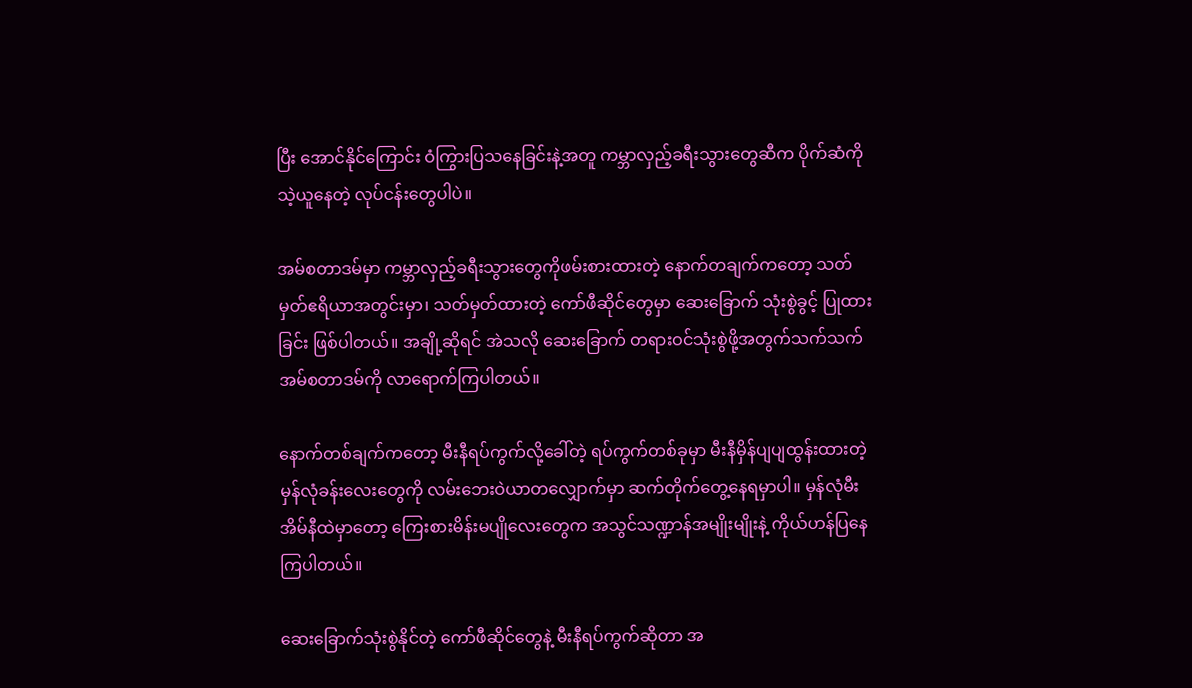ပြီး အောင်နိုင်ကြောင်း ဝံကြွားပြသနေခြင်းနဲ့အတူ ကမ္ဘာလှည့်ခရီးသွားတွေဆီက ပိုက်ဆံကို သဲ့ယူနေတဲ့ လုပ်ငန်းတွေပါပဲ။

အမ်စတာဒမ်မှာ ကမ္ဘာလှည့်ခရီးသွားတွေကိုဖမ်းစားထားတဲ့ နောက်တချက်ကတော့ သတ်မှတ်ဧရိယာအတွင်းမှာ၊ သတ်မှတ်ထားတဲ့ ကော်ဖီဆိုင်တွေမှာ ဆေးခြောက် သုံးစွဲခွင့် ပြုထားခြင်း ဖြစ်ပါတယ်။ အချို့ဆိုရင် အဲသလို ဆေးခြောက် တရားဝင်သုံးစွဲဖို့အတွက်သက်သက် အမ်စတာဒမ်ကို လာရောက်ကြပါတယ်။

နောက်တစ်ချက်ကတော့ မီးနီရပ်ကွက်လို့ခေါ်တဲ့ ရပ်ကွက်တစ်ခုမှာ မီးနီမှိန်ပျပျထွန်းထားတဲ့ မှန်လုံခန်းလေးတွေကို လမ်းဘေးဝဲယာတလျှောက်မှာ ဆက်တိုက်တွေ့နေရမှာပါ။ မှန်လုံမီးအိမ်နီထဲမှာတော့ ကြေးစားမိန်းမပျိုလေးတွေက အသွင်သဏ္ဍာန်အမျိုးမျိုးနဲ့ ကိုယ်ဟန်ပြနေကြပါတယ်။

ဆေးခြောက်သုံးစွဲနိုင်တဲ့ ကော်ဖီဆိုင်တွေနဲ့ မီးနီရပ်ကွက်ဆိုတာ အ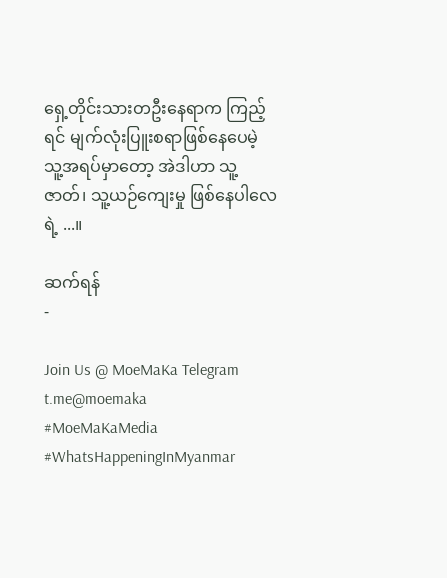ရှေ့တိုင်းသားတဦးနေရာက ကြည့်ရင် မျက်လုံးပြူးစရာဖြစ်နေပေမဲ့ သူ့အရပ်မှာတော့ အဲဒါဟာ သူ့ဇာတ်၊ သူ့ယဉ်ကျေးမှု ဖြစ်နေပါလေရဲ့ ...။

ဆက်ရန်
-

Join Us @ MoeMaKa Telegram
t.me@moemaka
#MoeMaKaMedia
#WhatsHappeningInMyanmar